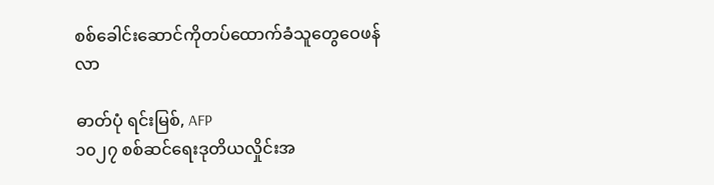စစ်ခေါင်းဆောင်ကိုတပ်ထောက်ခံသူတွေဝေဖန်လာ

ဓာတ်ပုံ ရင်းမြစ်, AFP
၁၀၂၇ စစ်ဆင်ရေးဒုတိယလှိုင်းအ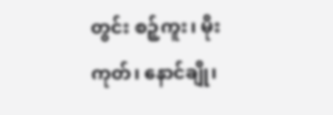တွင်း စဉ့်ကူး၊ မိုးကုတ်၊ နောင်ချို၊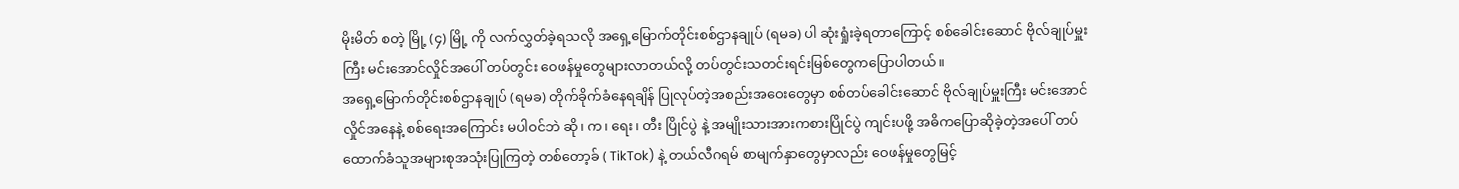မိုးမိတ် စတဲ့ မြို့ (၄) မြို့ ကို လက်လွှတ်ခဲ့ရသလို အရှေ့မြောက်တိုင်းစစ်ဌာနချုပ် (ရမခ) ပါ ဆုံးရှုံးခဲ့ရတာကြောင့် စစ်ခေါင်းဆောင် ဗိုလ်ချုပ်မှူးကြီး မင်းအောင်လှိုင်အပေါ် တပ်တွင်း ဝေဖန်မှုတွေများလာတယ်လို့ တပ်တွင်းသတင်းရင်းမြစ်တွေကပြောပါတယ်။
အရှေ့မြောက်တိုင်းစစ်ဌာနချုပ် (ရမခ) တိုက်ခိုက်ခံနေရချိန် ပြုလုပ်တဲ့အစည်းအဝေးတွေမှာ စစ်တပ်ခေါင်းဆောင် ဗိုလ်ချုပ်မှူးကြီး မင်းအောင်လှိုင်အနေနဲ့ စစ်ရေးအကြောင်း မပါဝင်ဘဲ ဆို၊ က၊ ရေး၊ တီး ပြိုင်ပွဲ နဲ့ အမျိုးသားအားကစားပြိုင်ပွဲ ကျင်းပဖို့ အဓိကပြောဆိုခဲ့တဲ့အပေါ် တပ်ထောက်ခံသူအများစုအသုံးပြုကြတဲ့ တစ်တော့ခ် ( TikTok) နဲ့ တယ်လီဂရမ် စာမျက်နှာတွေမှာလည်း ဝေဖန်မှုတွေမြင့်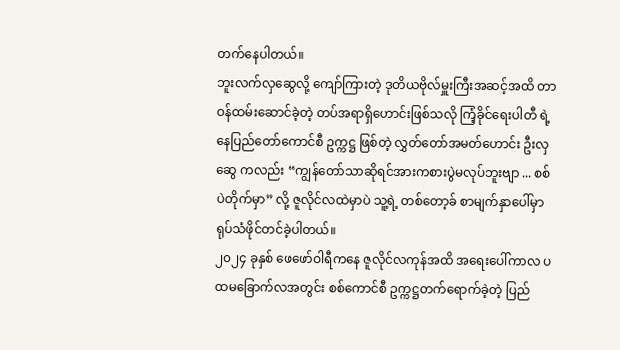တက်နေပါတယ်။
ဘူးလက်လှဆွေလို့ ကျော်ကြားတဲ့ ဒုတိယဗိုလ်မှူးကြီးအဆင့်အထိ တာဝန်ထမ်းဆောင်ခဲ့တဲ့ တပ်အရာရှိဟောင်းဖြစ်သလို ကြံ့ခိုင်ရေးပါတီ ရဲ့ နေပြည်တော်ကောင်စီ ဥက္ကဋ္ဌ ဖြစ်တဲ့ လွှတ်တော်အမတ်ဟောင်း ဦးလှဆွေ ကလည်း “ကျွန်တော်သာဆိုရင်အားကစားပွဲမလုပ်ဘူးဗျာ ... စစ်ပဲတိုက်မှာ” လို့ ဇူလိုင်လထဲမှာပဲ သူ့ရဲ့ တစ်တော့ခ် စာမျက်နှာပေါ်မှာ ရုပ်သံဖိုင်တင်ခဲ့ပါတယ်။
၂၀၂၄ ခုနှစ် ဖေဖော်ဝါရီကနေ ဇူလိုင်လကုန်အထိ အရေးပေါ်ကာလ ပထမခြောက်လအတွင်း စစ်ကောင်စီ ဥက္ကဋ္ဌတက်ရောက်ခဲ့တဲ့ ပြည်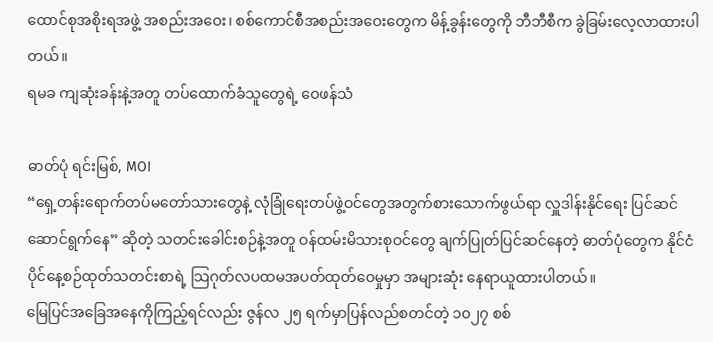ထောင်စုအစိုးရအဖွဲ့ အစည်းအဝေး၊ စစ်ကောင်စီအစည်းအဝေးတွေက မိန့်ခွန်းတွေကို ဘီဘီစီက ခွဲခြမ်းလေ့လာထားပါတယ်။
ရမခ ကျဆုံးခန်းနဲ့အတူ တပ်ထောက်ခံသူတွေရဲ့ ဝေဖန်သံ

ဓာတ်ပုံ ရင်းမြစ်, MOI
“ရှေ့တန်းရောက်တပ်မတော်သားတွေနဲ့ လုံခြုံရေးတပ်ဖွဲ့ဝင်တွေအတွက်စားသောက်ဖွယ်ရာ လှူဒါန်းနိုင်ရေး ပြင်ဆင်ဆောင်ရွက်နေ” ဆိုတဲ့ သတင်းခေါင်းစဉ်နဲ့အတူ ဝန်ထမ်းမိသားစုဝင်တွေ ချက်ပြုတ်ပြင်ဆင်နေတဲ့ ဓာတ်ပုံတွေက နိုင်ငံပိုင်နေ့စဉ်ထုတ်သတင်းစာရဲ့ သြဂုတ်လပထမအပတ်ထုတ်ဝေမှုမှာ အများဆုံး နေရာယူထားပါတယ်။
မြေပြင်အခြေအနေကိုကြည့်ရင်လည်း ဇွန်လ ၂၅ ရက်မှာပြန်လည်စတင်တဲ့ ၁၀၂၇ စစ်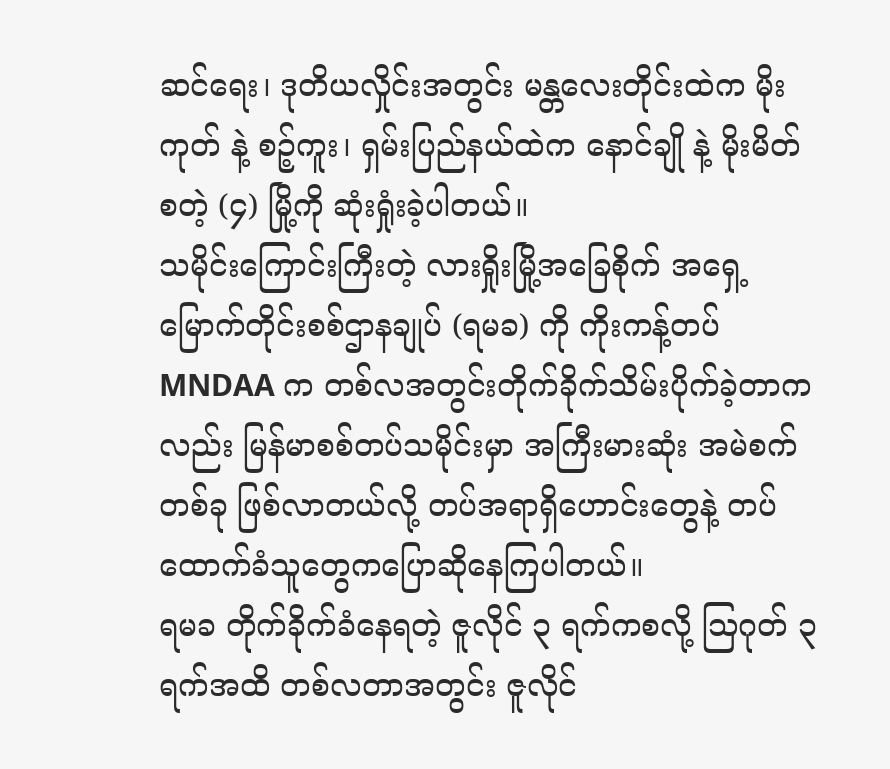ဆင်ရေး၊ ဒုတိယလှိုင်းအတွင်း မန္တလေးတိုင်းထဲက မိုးကုတ် နဲ့ စဉ့်ကူး၊ ရှမ်းပြည်နယ်ထဲက နောင်ချို နဲ့ မိုးမိတ် စတဲ့ (၄) မြို့ကို ဆုံးရှုံးခဲ့ပါတယ်။
သမိုင်းကြောင်းကြီးတဲ့ လားရှိုးမြို့အခြေစိုက် အရှေ့မြောက်တိုင်းစစ်ဌာနချုပ် (ရမခ) ကို ကိုးကန့်တပ် MNDAA က တစ်လအတွင်းတိုက်ခိုက်သိမ်းပိုက်ခဲ့တာကလည်း မြန်မာစစ်တပ်သမိုင်းမှာ အကြီးမားဆုံး အမဲစက်တစ်ခု ဖြစ်လာတယ်လို့ တပ်အရာရှိဟောင်းတွေနဲ့ တပ်ထောက်ခံသူတွေကပြောဆိုနေကြပါတယ်။
ရမခ တိုက်ခိုက်ခံနေရတဲ့ ဇူလိုင် ၃ ရက်ကစလို့ သြဂုတ် ၃ ရက်အထိ တစ်လတာအတွင်း ဇူလိုင်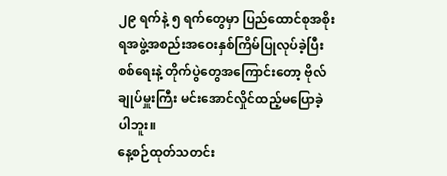၂၉ ရက်နဲ့ ၅ ရက်တွေမှာ ပြည်ထောင်စုအစိုးရအဖွဲ့အစည်းအဝေးနှစ်ကြိမ်ပြုလုပ်ခဲ့ပြီး စစ်ရေးနဲ့ တိုက်ပွဲတွေအကြောင်းတော့ ဗိုလ်ချုပ်မှူးကြီး မင်းအောင်လှိုင်ထည့်မပြောခဲ့ပါဘူး။
နေ့စဉ်ထုတ်သတင်း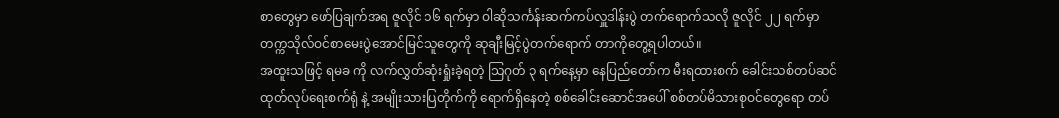စာတွေမှာ ဖော်ပြချက်အရ ဇူလိုင် ၁၆ ရက်မှာ ဝါဆိုသင်္ကန်းဆက်ကပ်လှူဒါန်းပွဲ တက်ရောက်သလို ဇူလိုင် ၂၂ ရက်မှာ တက္ကသိုလ်ဝင်စာမေးပွဲအောင်မြင်သူတွေကို ဆုချီးမြင့်ပွဲတက်ရောက် တာကိုတွေ့ရပါတယ်။
အထူးသဖြင့် ရမခ ကို လက်လွှတ်ဆုံးရှုံးခဲ့ရတဲ့ သြဂုတ် ၃ ရက်နေ့မှာ နေပြည်တော်က မီးရထားစက် ခေါင်းသစ်တပ်ဆင် ထုတ်လုပ်ရေးစက်ရုံ နဲ့ အမျိုးသားပြတိုက်ကို ရောက်ရှိနေတဲ့ စစ်ခေါင်းဆောင်အပေါ် စစ်တပ်မိသားစုဝင်တွေရော တပ်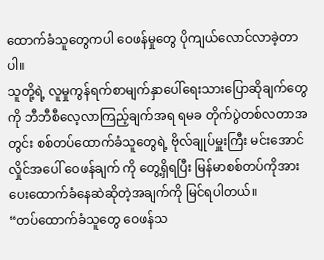ထောက်ခံသူတွေကပါ ဝေဖန်မှုတွေ ပိုကျယ်လောင်လာခဲ့တာပါ။
သူတို့ရဲ့ လူမှုကွန်ရက်စာမျက်နှာပေါ်ရေးသားပြောဆိုချက်တွေကို ဘီဘီစီလေ့လာကြည့်ချက်အရ ရမခ တိုက်ပွဲတစ်လတာအတွင်း စစ်တပ်ထောက်ခံသူတွေရဲ့ ဗိုလ်ချုပ်မှူးကြီး မင်းအောင်လှိုင်အပေါ် ဝေဖန်ချက် ကို တွေ့ရှိရပြီး မြန်မာစစ်တပ်ကိုအားပေးထောက်ခံနေဆဲဆိုတဲ့အချက်ကို မြင်ရပါတယ်။
“တပ်ထောက်ခံသူတွေ ဝေဖန်သ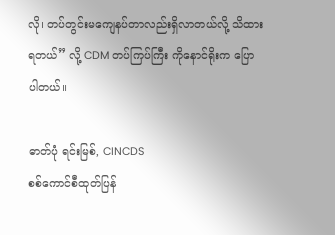လို၊ တပ်တွင်းမကျေနပ်တာလည်းရှိလာတယ်လို့ သိထားရတယ်” လို့ CDM တပ်ကြပ်ကြီး ကိုနောင်ရိုးက ပြောပါတယ်။

ဓာတ်ပုံ ရင်းမြစ်, CINCDS
စစ်ကောင်စီထုတ်ပြန်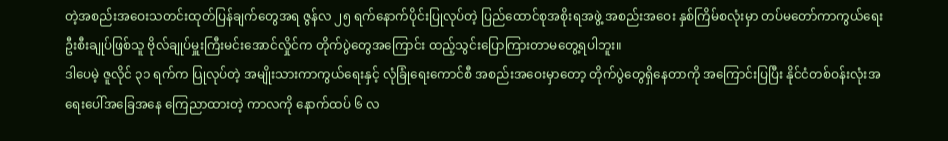တဲ့အစည်းအဝေးသတင်းထုတ်ပြန်ချက်တွေအရ ဇွန်လ ၂၅ ရက်နောက်ပိုင်းပြုလုပ်တဲ့ ပြည်ထောင်စုအစိုးရအဖွဲ့ အစည်းအဝေး နှစ်ကြိမ်စလုံးမှာ တပ်မတော်ကာကွယ်ရေး ဦးစီးချုပ်ဖြစ်သူ ဗိုလ်ချုပ်မှူးကြီးမင်းအောင်လှိုင်က တိုက်ပွဲတွေအကြောင်း ထည့်သွင်းပြောကြားတာမတွေ့ရပါဘူး။
ဒါပေမဲ့ ဇူလိုင် ၃၁ ရက်က ပြုလုပ်တဲ့ အမျိုးသားကာကွယ်ရေးနှင့် လုံခြုံရေးကောင်စီ အစည်းအဝေးမှာတော့ တိုက်ပွဲတွေရှိနေတာကို အကြောင်းပြပြီး နိုင်ငံတစ်ဝန်းလုံးအရေးပေါ်အခြေအနေ ကြေညာထားတဲ့ ကာလကို နောက်ထပ် ၆ လ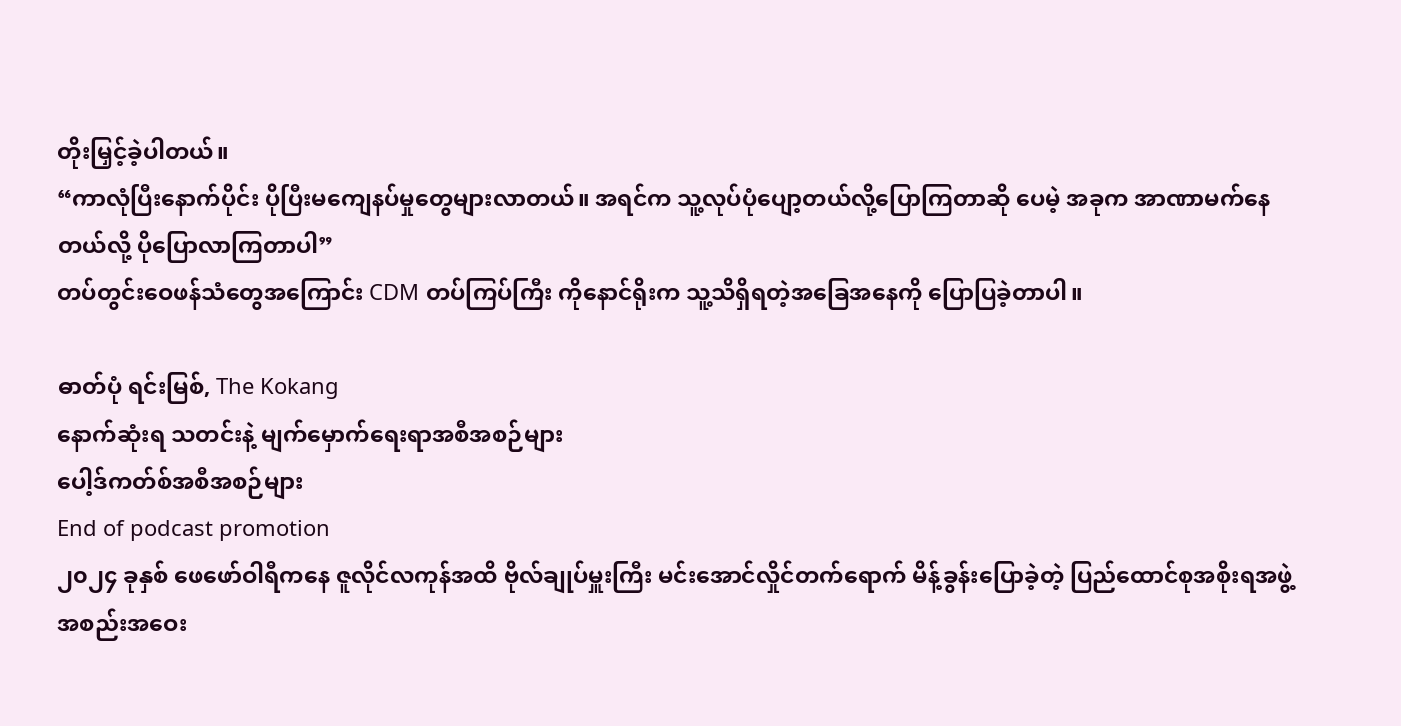တိုးမြှင့်ခဲ့ပါတယ်။
“ကာလုံပြီးနောက်ပိုင်း ပိုပြီးမကျေနပ်မှုတွေများလာတယ်။ အရင်က သူ့လုပ်ပုံပျော့တယ်လို့ပြောကြတာဆို ပေမဲ့ အခုက အာဏာမက်နေတယ်လို့ ပိုပြောလာကြတာပါ”
တပ်တွင်းဝေဖန်သံတွေအကြောင်း CDM တပ်ကြပ်ကြီး ကိုနောင်ရိုးက သူ့သိရှိရတဲ့အခြေအနေကို ပြောပြခဲ့တာပါ။

ဓာတ်ပုံ ရင်းမြစ်, The Kokang
နောက်ဆုံးရ သတင်းနဲ့ မျက်မှောက်ရေးရာအစီအစဉ်များ
ပေါ့ဒ်ကတ်စ်အစီအစဉ်များ
End of podcast promotion
၂၀၂၄ ခုနှစ် ဖေဖော်ဝါရီကနေ ဇူလိုင်လကုန်အထိ ဗိုလ်ချုပ်မှူးကြီး မင်းအောင်လှိုင်တက်ရောက် မိန့်ခွန်းပြောခဲ့တဲ့ ပြည်ထောင်စုအစိုးရအဖွဲ့အစည်းအဝေး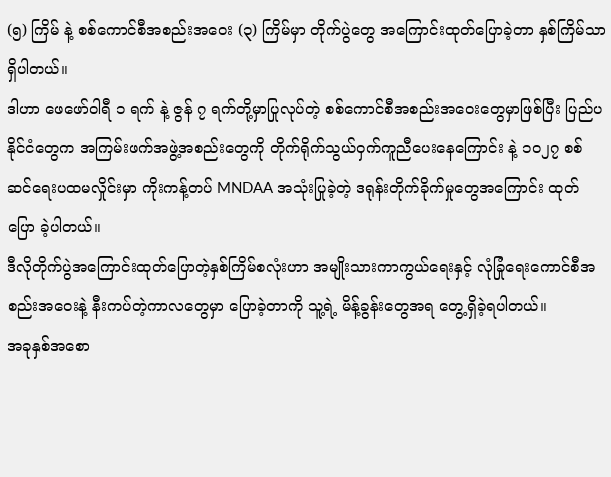(၅) ကြိမ် နဲ့ စစ်ကောင်စီအစည်းအဝေး (၃) ကြိမ်မှာ တိုက်ပွဲတွေ အကြောင်းထုတ်ပြောခဲ့တာ နှစ်ကြိမ်သာရှိပါတယ်။
ဒါဟာ ဖေဖော်ဝါရီ ၁ ရက် နဲ့ ဇွန် ၇ ရက်တို့မှာပြုလုပ်တဲ့ စစ်ကောင်စီအစည်းအဝေးတွေမှာဖြစ်ပြီး ပြည်ပနိုင်ငံတွေက အကြမ်းဖက်အဖွဲ့အစည်းတွေကို တိုက်ရိုက်သွယ်ဝှက်ကူညီပေးနေကြောင်း နဲ့ ၁၀၂၇ စစ်ဆင်ရေးပထမလှိုင်းမှာ ကိုးကန့်တပ် MNDAA အသုံးပြုခဲ့တဲ့ ဒရုန်းတိုက်ခိုက်မှုတွေအကြောင်း ထုတ်ပြော ခဲ့ပါတယ်။
ဒီလိုတိုက်ပွဲအကြောင်းထုတ်ပြောတဲ့နှစ်ကြိမ်စလုံးဟာ အမျိုးသားကာကွယ်ရေးနှင့် လုံခြုံရေးကောင်စီအစည်းအဝေးနဲ့ နီးကပ်တဲ့ကာလတွေမှာ ပြောခဲ့တာကို သူ့ရဲ့ မိန့်ခွန်းတွေအရ တွေ့ရှိခဲ့ရပါတယ်။
အခုနှစ်အစော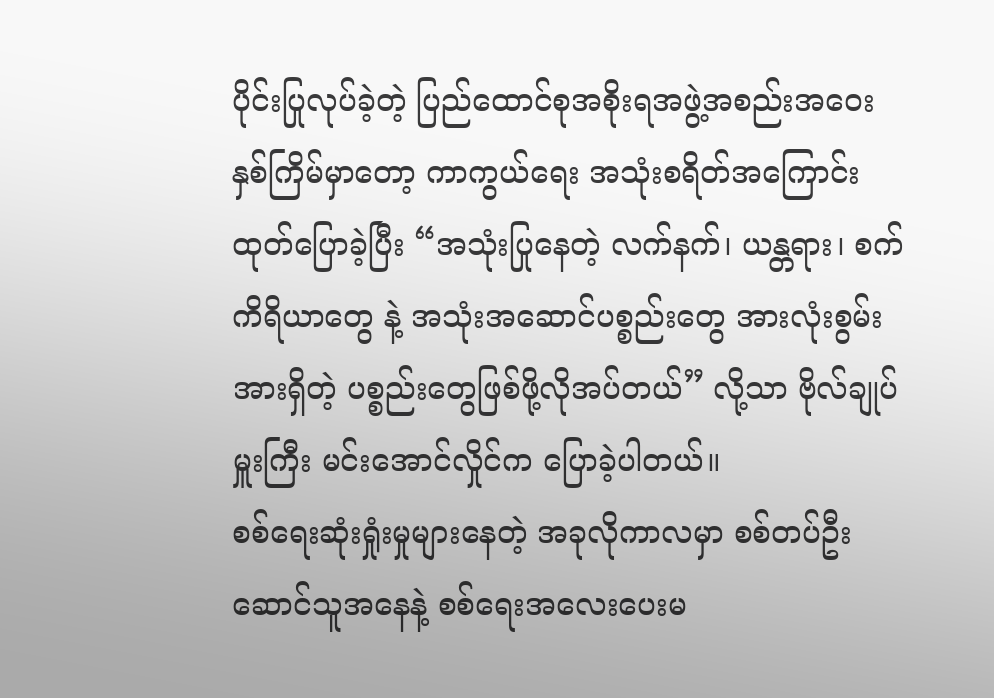ပိုင်းပြုလုပ်ခဲ့တဲ့ ပြည်ထောင်စုအစိုးရအဖွဲ့အစည်းအဝေးနှစ်ကြိမ်မှာတော့ ကာကွယ်ရေး အသုံးစရိတ်အကြောင်း ထုတ်ပြောခဲ့ပြီး “အသုံးပြုနေတဲ့ လက်နက်၊ ယန္တရား၊ စက်ကိရိယာတွေ နဲ့ အသုံးအဆောင်ပစ္စည်းတွေ အားလုံးစွမ်းအားရှိတဲ့ ပစ္စည်းတွေဖြစ်ဖို့လိုအပ်တယ်” လို့သာ ဗိုလ်ချုပ်မှူးကြီး မင်းအောင်လှိုင်က ပြောခဲ့ပါတယ်။
စစ်ရေးဆုံးရှုံးမှုများနေတဲ့ အခုလိုကာလမှာ စစ်တပ်ဦးဆောင်သူအနေနဲ့ စစ်ရေးအလေးပေးမ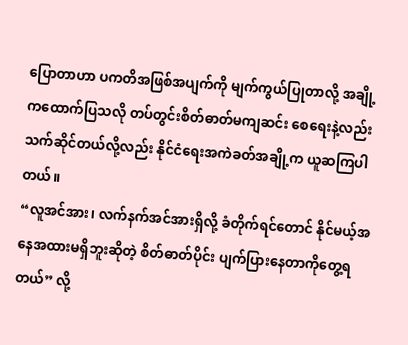ပြောတာဟာ ပကတိအဖြစ်အပျက်ကို မျက်ကွယ်ပြုတာလို့ အချို့ကထောက်ပြသလို တပ်တွင်းစိတ်ဓာတ်မကျဆင်း စေရေးနဲ့လည်း သက်ဆိုင်တယ်လို့လည်း နိုင်ငံရေးအကဲခတ်အချို့က ယူဆကြပါတယ်။
“လူအင်အား၊ လက်နက်အင်အားရှိလို့ ခံတိုက်ရင်တောင် နိုင်မယ့်အနေအထားမရှိဘူးဆိုတဲ့ စိတ်ဓာတ်ပိုင်း ပျက်ပြားနေတာကိုတွေ့ရတယ်” လို့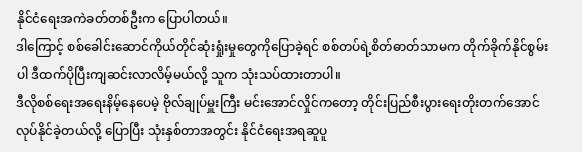နိုင်ငံရေးအကဲခတ်တစ်ဦးက ပြောပါတယ်။
ဒါကြောင့် စစ်ခေါင်းဆောင်ကိုယ်တိုင်ဆုံးရှုံးမှုတွေကိုပြောခဲ့ရင် စစ်တပ်ရဲ့စိတ်ဓာတ်သာမက တိုက်ခိုက်နိုင်စွမ်းပါ ဒီထက်ပိုပြီးကျဆင်းလာလိမ့်မယ်လို့ သူက သုံးသပ်ထားတာပါ။
ဒီလိုစစ်ရေးအရေးနိမ့်နေပေမဲ့ ဗိုလ်ချုပ်မှူးကြီး မင်းအောင်လှိုင်ကတော့ တိုင်းပြည်စီးပွားရေးတိုးတက်အောင် လုပ်နိုင်ခဲ့တယ်လို့ ပြောပြီး သုံးနှစ်တာအတွင်း နိုင်ငံရေးအရဆူပူ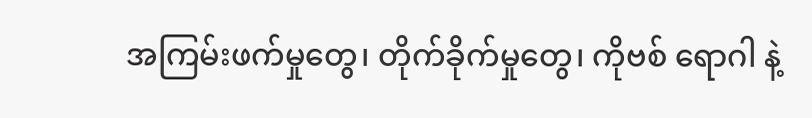အကြမ်းဖက်မှုတွေ၊ တိုက်ခိုက်မှုတွေ၊ ကိုဗစ် ရောဂါ နဲ့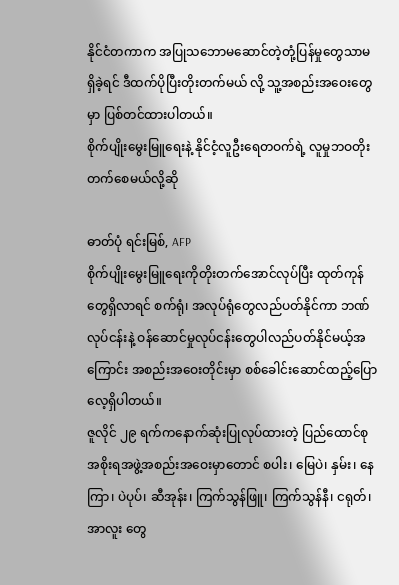နိုင်ငံတကာက အပြုသဘောမဆောင်တဲ့တုံ့ပြန်မှုတွေသာမရှိခဲ့ရင် ဒီထက်ပိုပြီးတိုးတက်မယ် လို့ သူ့အစည်းအဝေးတွေမှာ ပြစ်တင်ထားပါတယ်။
စိုက်ပျိုးမွေးမြူရေးနဲ့ နိုင်ငံ့လူဦးရေတဝက်ရဲ့ လူမှုဘဝတိုးတက်စေမယ်လို့ဆို

ဓာတ်ပုံ ရင်းမြစ်, AFP
စိုက်ပျိုးမွေးမြူရေးကိုတိုးတက်အောင်လုပ်ပြီး ထုတ်ကုန်တွေရှိလာရင် စက်ရုံ၊ အလုပ်ရုံတွေလည်ပတ်နိုင်ကာ ဘဏ်လုပ်ငန်းနဲ့ ဝန်ဆောင်မှုလုပ်ငန်းတွေပါလည်ပတ်နိုင်မယ့်အကြောင်း အစည်းအဝေးတိုင်းမှာ စစ်ခေါင်းဆောင်ထည့်ပြောလေ့ရှိပါတယ်။
ဇူလိုင် ၂၉ ရက်ကနောက်ဆုံးပြုလုပ်ထားတဲ့ ပြည်ထောင်စုအစိုးရအဖွဲ့အစည်းအဝေးမှာတောင် စပါး၊ မြေပဲ၊ နှမ်း၊ နေကြာ၊ ပဲပုပ်၊ ဆီအုန်း၊ ကြက်သွန်ဖြူ၊ ကြက်သွန်နီ၊ ငရုတ်၊ အာလူး တွေ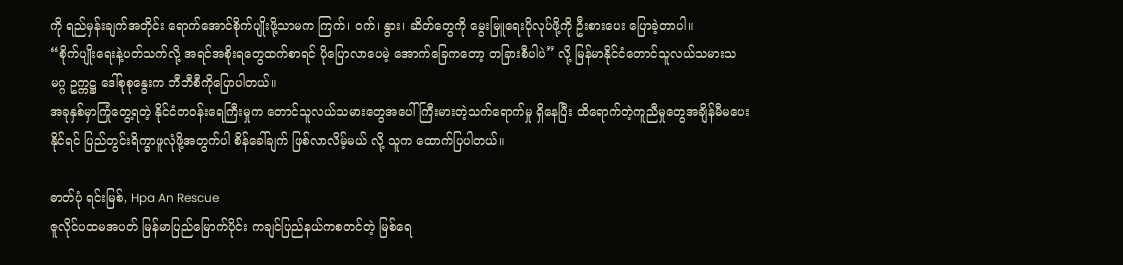ကို ရည်မှန်းချက်အတိုင်း ရောက်အောင်စိုက်ပျိုးဖို့သာမက ကြက်၊ ဝက်၊ နွား၊ ဆိတ်တွေကို မွေးမြူရေးပိုလုပ်ဖို့ကို ဦးစားပေး ပြောခဲ့တာပါ။
“စိုက်ပျိုးရေးနဲ့ပတ်သက်လို့ အရင်အစိုးရတွေထက်စာရင် ပိုပြောလာပေမဲ့ အောက်ခြေကတော့ တခြားစီပါပဲ” လို့ မြန်မာနိုင်ငံတောင်သူလယ်သမားသမဂ္ဂ ဥက္ကဋ္ဌ ဒေါ်စုစုနွေးက ဘီဘီစီကိုပြောပါတယ်။
အခုနှစ်မှာကြုံတွေ့ရတဲ့ နိုင်ငံတဝန်းရေကြီးမှုက တောင်သူလယ်သမားတွေအပေါ် ကြီးမားတဲ့သက်ရောက်မှု ရှိနေပြီး ထိရောက်တဲ့ကူညီမှုတွေအချိန်မီမပေးနိုင်ရင် ပြည်တွင်းရိက္ခာဖူလုံဖို့အတွက်ပါ စိန်ခေါ်ချက် ဖြစ်လာလိမ့်မယ် လို့ သူက ထောက်ပြပါတယ်။

ဓာတ်ပုံ ရင်းမြစ်, Hpa An Rescue
ဇူလိုင်ပထမအပတ် မြန်မာပြည်မြောက်ပိုင်း ကချင်ပြည်နယ်ကစတင်တဲ့ မြစ်ရေ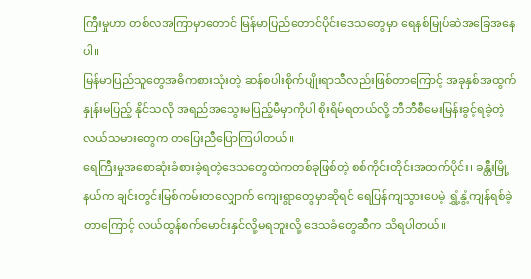ကြီးမှုဟာ တစ်လအကြာမှာတောင် မြန်မာပြည်တောင်ပိုင်းဒေသတွေမှာ ရေနစ်မြုပ်ဆဲအခြေအနေ ပါ။
မြန်မာပြည်သူတွေအဓိကစားသုံးတဲ့ ဆန်စပါးစိုက်ပျိုးရာသီလည်းဖြစ်တာကြောင့် အခုနှစ်အထွက်နှုန်းမပြည့် နိုင်သလို အရည်အသွေးမပြည့်မီမှာကိုပါ စိုးရိမ်ရတယ်လို့ ဘီဘီစီမေးမြန်းခွင့်ရခဲ့တဲ့ လယ်သမားတွေက တပြေးညီပြောကြပါတယ်။
ရေကြီးမှုအစောဆုံးခံစားခဲ့ရတဲ့ဒေသတွေထဲကတစ်ခုဖြစ်တဲ့ စစ်ကိုင်းတိုင်းအထက်ပိုင်း၊ ခန္တီးမြို့နယ်က ချင်းတွင်းမြစ်ကမ်းတလျှောက် ကျေးရွာတွေမှာဆိုရင် ရေပြန်ကျသွားပေမဲ့ ရွှံ့နွံ့ကျန်ရစ်ခဲ့တာကြောင့် လယ်ထွန်စက်မောင်းနှင်လို့မရဘူးလို့ ဒေသခံတွေဆီက သိရပါတယ်။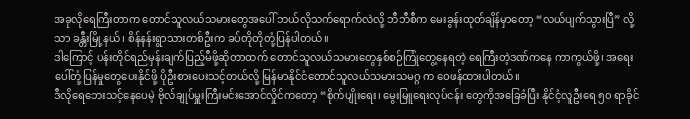အခုလိုရေကြီးတာက တောင်သူလယ်သမားတွေအပေါ် ဘယ်လိုသက်ရောက်လဲလို့ ဘီဘီစီက မေးခွန်းထုတ်ချိန်မှာတော့ “လယ်ပျက်သွားပြီ” လို့သာ ခန္တီးမြို့နယ်၊ စိန်နန်းရွာသားတစ်ဦးက ခပ်တိုတိုတုံ့ပြန်ပါတယ်။
ဒါကြောင့် ပန်းတိုင်ရည်မှန်းချက်ပြည့်မီဖို့ဆိုတာထက် တောင်သူလယ်သမားတွေနှစ်စဉ်ကြုံတွေ့နေရတဲ့ ရေကြီးတဲ့ဒဏ်ကနေ ကာကွယ်ဖို့၊ အရေးပေါ်တုံ့ပြန်မှုတွေပေးနိုင်ဖို့ ပိုဦးစားပေးသင့်တယ်လို့ မြန်မာနိုင်ငံတောင်သူလယ်သမားသမဂ္ဂ က ဝေဖန်ထားပါတယ်။
ဒီလိုရေဘေးသင့်နေပေမဲ့ ဗိုလ်ချုပ်မှူးကြီးမင်းအောင်လှိုင်ကတော့ “စိုက်ပျိုးရေး၊ မွေးမြူရေးလုပ်ငန်း တွေကိုအခြေခံပြီး နိုင်ငံ့လူဦးရေ ၅၀ ရာခိုင်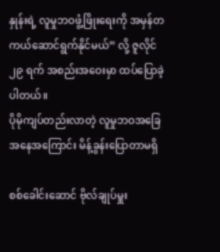နှုန်းရဲ့ လူမှုဘဝဖွံ့ဖြိုးရေးကို အမှန်တကယ်ဆောင်ရွက်နိုင်မယ်” လို့ ဇူလိုင် ၂၉ ရက် အစည်းအဝေးမှာ ထပ်ပြောခဲ့ပါတယ်။
ပိုမိုကျပ်တည်းလာတဲ့ လူမှုဘဝအခြေအနေအကြောင်း မိန့်ခွန်းပြောတာမရှိ

စစ်ခေါင်းဆောင် ဗိုလ်ချုပ်မှူး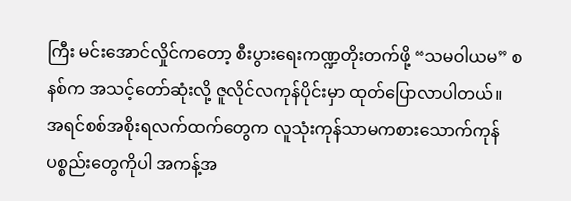ကြီး မင်းအောင်လှိုင်ကတော့ စီးပွားရေးကဏ္ဍတိုးတက်ဖို့ “သမဝါယမ” စနစ်က အသင့်တော်ဆုံးလို့ ဇူလိုင်လကုန်ပိုင်းမှာ ထုတ်ပြောလာပါတယ်။
အရင်စစ်အစိုးရလက်ထက်တွေက လူသုံးကုန်သာမကစားသောက်ကုန်ပစ္စည်းတွေကိုပါ အကန့်အ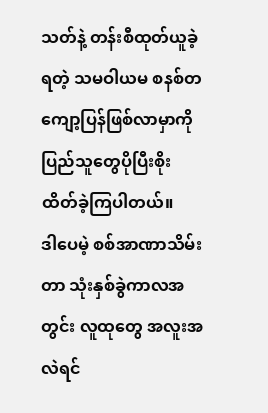သတ်နဲ့ တန်းစီထုတ်ယူခဲ့ရတဲ့ သမဝါယမ စနစ်တကျော့ပြန်ဖြစ်လာမှာကို ပြည်သူတွေပိုပြီးစိုးထိတ်ခဲ့ကြပါတယ်။
ဒါပေမဲ့ စစ်အာဏာသိမ်းတာ သုံးနှစ်ခွဲကာလအတွင်း လူထုတွေ အလူးအလဲရင်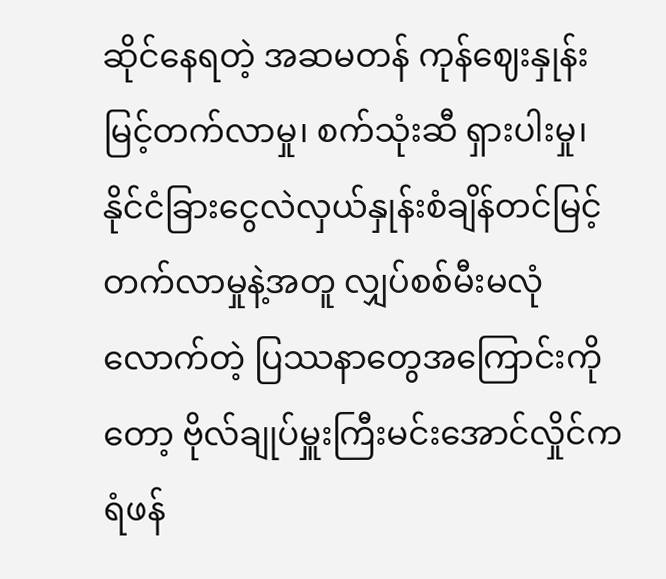ဆိုင်နေရတဲ့ အဆမတန် ကုန်ဈေးနှုန်းမြင့်တက်လာမှု၊ စက်သုံးဆီ ရှားပါးမှု၊ နိုင်ငံခြားငွေလဲလှယ်နှုန်းစံချိန်တင်မြင့်တက်လာမှုနဲ့အတူ လျှပ်စစ်မီးမလုံလောက်တဲ့ ပြဿနာတွေအကြောင်းကိုတော့ ဗိုလ်ချုပ်မှူးကြီးမင်းအောင်လှိုင်က ရံဖန်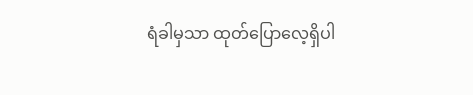ရံခါမှသာ ထုတ်ပြောလေ့ရှိပါ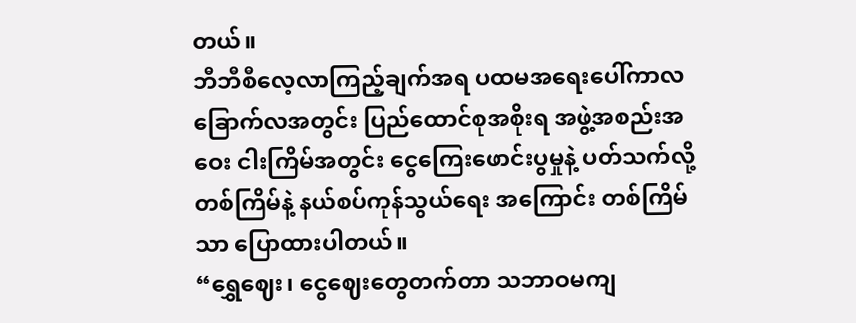တယ်။
ဘီဘီစီလေ့လာကြည့်ချက်အရ ပထမအရေးပေါ်ကာလ ခြောက်လအတွင်း ပြည်ထောင်စုအစိုးရ အဖွဲ့အစည်းအဝေး ငါးကြိမ်အတွင်း ငွေကြေးဖောင်းပွမှုနဲ့ ပတ်သက်လို့ တစ်ကြိမ်နဲ့ နယ်စပ်ကုန်သွယ်ရေး အကြောင်း တစ်ကြိမ်သာ ပြောထားပါတယ်။
“ရွှေဈေး၊ ငွေဈေးတွေတက်တာ သဘာဝမကျ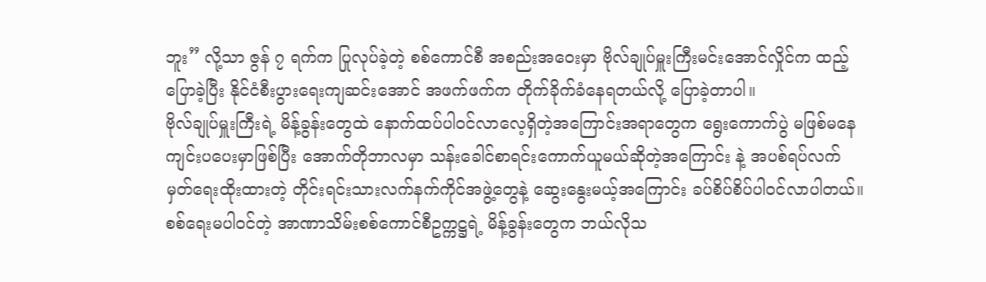ဘူး” လို့သာ ဇွန် ၇ ရက်က ပြုလုပ်ခဲ့တဲ့ စစ်ကောင်စီ အစည်းအဝေးမှာ ဗိုလ်ချုပ်မှူးကြီးမင်းအောင်လှိုင်က ထည့်ပြောခဲ့ပြီး နိုင်ငံစီးပွားရေးကျဆင်းအောင် အဖက်ဖက်က တိုက်ခိုက်ခံနေရတယ်လို့ ပြောခဲ့တာပါ။
ဗိုလ်ချုပ်မှူးကြီးရဲ့ မိန့်ခွန်းတွေထဲ နောက်ထပ်ပါဝင်လာလေ့ရှိတဲ့အကြောင်းအရာတွေက ရွေးကောက်ပွဲ မဖြစ်မနေကျင်းပပေးမှာဖြစ်ပြီး အောက်တိုဘာလမှာ သန်းခေါင်စာရင်းကောက်ယူမယ်ဆိုတဲ့အကြောင်း နဲ့ အပစ်ရပ်လက်မှတ်ရေးထိုးထားတဲ့ တိုင်းရင်းသားလက်နက်ကိုင်အဖွဲ့တွေနဲ့ ဆွေးနွေးမယ့်အကြောင်း ခပ်စိပ်စိပ်ပါဝင်လာပါတယ်။
စစ်ရေးမပါဝင်တဲ့ အာဏာသိမ်းစစ်ကောင်စီဥက္ကဋ္ဌရဲ့ မိန့်ခွန်းတွေက ဘယ်လိုသ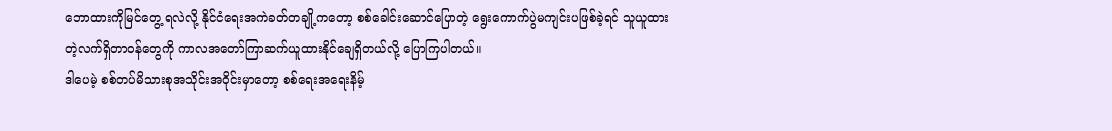ဘောထားကိုမြင်တွေ့ ရလဲလို့ နိုင်ငံရေးအကဲခတ်တချို့ကတော့ စစ်ခေါင်းဆောင်ပြောတဲ့ ရွေးကောက်ပွဲမကျင်းပဖြစ်ခဲ့ရင် သူယူထားတဲ့လက်ရှိတာဝန်တွေကို ကာလအတော်ကြာဆက်ယူထားနိုင်ချေရှိတယ်လို့ ပြောကြပါတယ်။
ဒါပေမဲ့ စစ်တပ်မိသားစုအသိုင်းအဝိုင်းမှာတော့ စစ်ရေးအရေးနိမ့်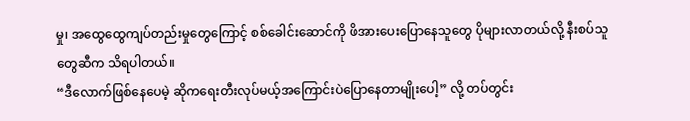မှု၊ အထွေထွေကျပ်တည်းမှုတွေကြောင့် စစ်ခေါင်းဆောင်ကို ဖိအားပေးပြောနေသူတွေ ပိုများလာတယ်လို့ နီးစပ်သူတွေဆီက သိရပါတယ်။
“ဒီလောက်ဖြစ်နေပေမဲ့ ဆိုကရေးတီးလုပ်မယ့်အကြောင်းပဲပြောနေတာမျိုးပေါ့” လို့ တပ်တွင်း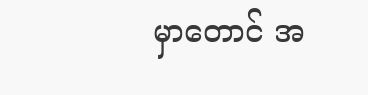မှာတောင် အ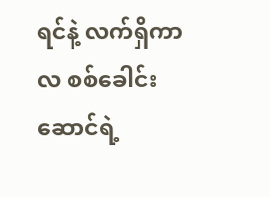ရင်နဲ့ လက်ရှိကာလ စစ်ခေါင်းဆောင်ရဲ့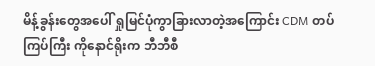မိန့်ခွန်းတွေအပေါ် ရှုမြင်ပုံကွာခြားလာတဲ့အကြောင်း CDM တပ်ကြပ်ကြီး ကိုနောင်ရိုးက ဘီဘီစီ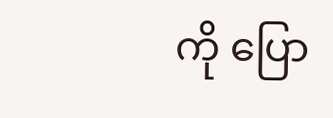ကို ပြော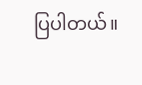ပြပါတယ်။